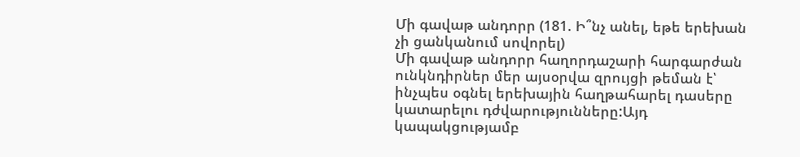Մի գավաթ անդորր (181. Ի՞նչ անել, եթե երեխան չի ցանկանում սովորել)
Մի գավաթ անդորր հաղորդաշարի հարգարժան ունկնդիրներ մեր այսօրվա զրույցի թեման է՝ ինչպես օգնել երեխային հաղթահարել դասերը կատարելու դժվարությունները:Այդ կապակցությամբ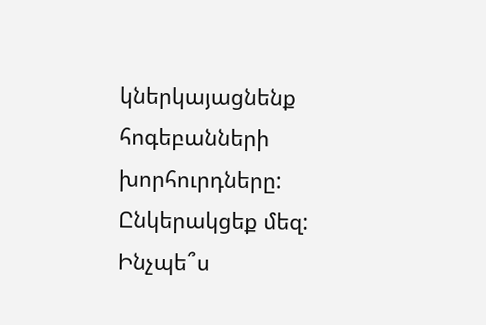կներկայացնենք հոգեբանների խորհուրդները: Ընկերակցեք մեզ:
Ինչպե՞ս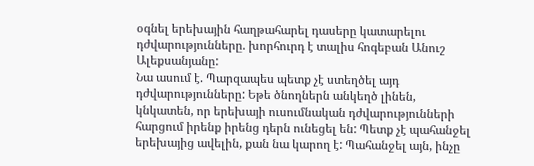օգնել երեխային հաղթահարել դասերը կատարելու դժվարությունները. խորհուրդ է տալիս հոգեբան Անուշ Ալեքսանյանը:
Նա ասում է. Պարզապես պետք չէ ստեղծել այդ դժվարությունները: Եթե ծնողներն անկեղծ լինեն, կնկատեն, որ երեխայի ուսումնական դժվարությունների հարցում իրենք իրենց դերն ունեցել են: Պետք չէ պահանջել երեխայից ավելին, քան նա կարող է: Պահանջել այն, ինչը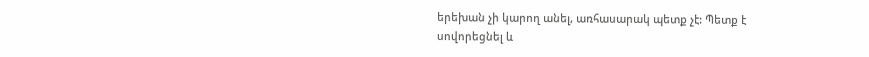երեխան չի կարող անել, առհասարակ պետք չէ: Պետք է սովորեցնել և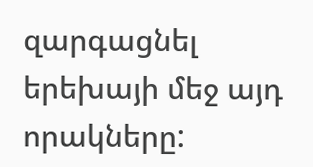զարգացնել երեխայի մեջ այդ որակները: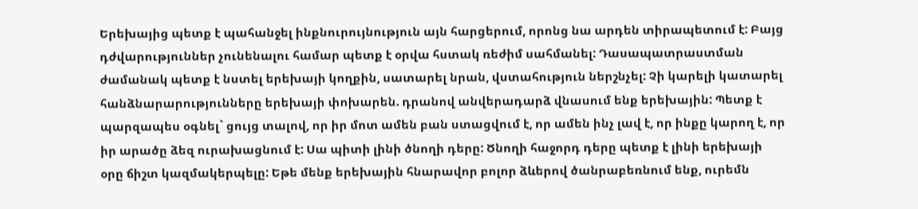Երեխայից պետք է պահանջել ինքնուրույնություն այն հարցերում, որոնց նա արդեն տիրապետում է: Բայց դժվարություններ չունենալու համար պետք է օրվա հստակ ռեժիմ սահմանել: Դասապատրաստման ժամանակ պետք է նստել երեխայի կողքին, սատարել նրան, վստահություն ներշնչել: Չի կարելի կատարել հանձնարարությունները երեխայի փոխարեն. դրանով անվերադարձ վնասում ենք երեխային: Պետք է պարզապես օգնել` ցույց տալով, որ իր մոտ ամեն բան ստացվում է, որ ամեն ինչ լավ է, որ ինքը կարող է, որ իր արածը ձեզ ուրախացնում է: Սա պիտի լինի ծնողի դերը: Ծնողի հաջորդ դերը պետք է լինի երեխայի օրը ճիշտ կազմակերպելը: Եթե մենք երեխային հնարավոր բոլոր ձևերով ծանրաբեռնում ենք, ուրեմն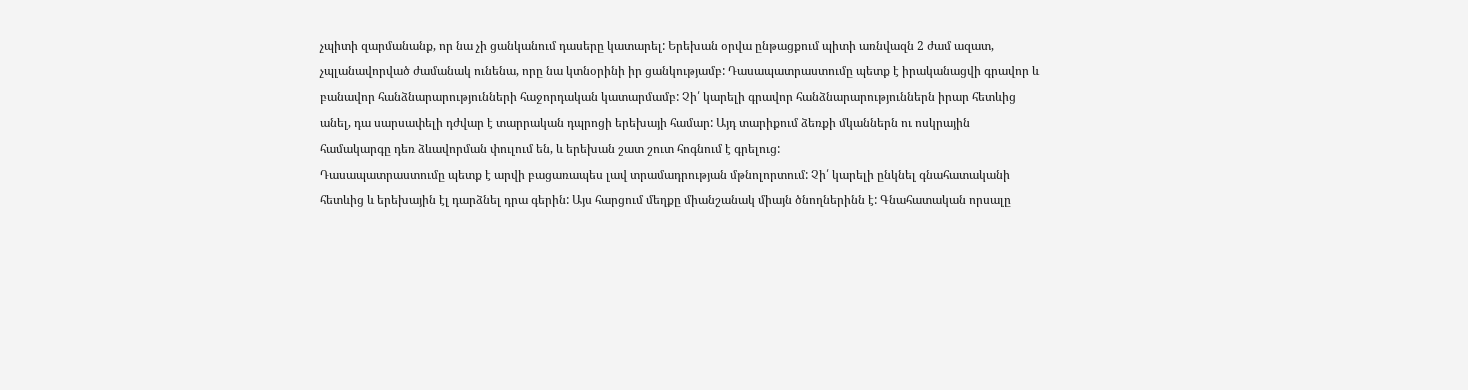չպիտի զարմանանք, որ նա չի ցանկանում դասերը կատարել: Երեխան օրվա ընթացքում պիտի առնվազն 2 ժամ ազատ, չպլանավորված ժամանակ ունենա, որը նա կտնօրինի իր ցանկությամբ: Դասապատրաստումը պետք է իրականացվի գրավոր և բանավոր հանձնարարությունների հաջորդական կատարմամբ: Չի՛ կարելի գրավոր հանձնարարություններն իրար հետևից անել, դա սարսափելի դժվար է տարրական դպրոցի երեխայի համար: Այդ տարիքում ձեռքի մկաններն ու ոսկրային համակարգը դեռ ձևավորման փուլում են, և երեխան շատ շուտ հոգնում է գրելուց:
Դասապատրաստումը պետք է արվի բացառապես լավ տրամադրության մթնոլորտում: Չի՛ կարելի ընկնել գնահատականի հետևից և երեխային էլ դարձնել դրա գերին: Այս հարցում մեղքը միանշանակ միայն ծնողներինն է: Գնահատական որսալը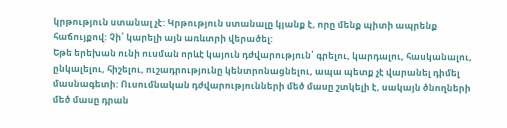կրթություն ստանալ չէ: Կրթություն ստանալը կյանք է, որը մենք պիտի ապրենք հաճույքով: Չի՛ կարելի այն առևտրի վերածել:
Եթե երեխան ունի ուսման որևէ կայուն դժվարություն՝ գրելու, կարդալու, հասկանալու, ընկալելու, հիշելու, ուշադրությունը կենտրոնացնելու, ապա պետք չէ վարանել դիմել մասնագետի: Ուսումնական դժվարությունների մեծ մասը շտկելի է, սակայն ծնողների մեծ մասը դրան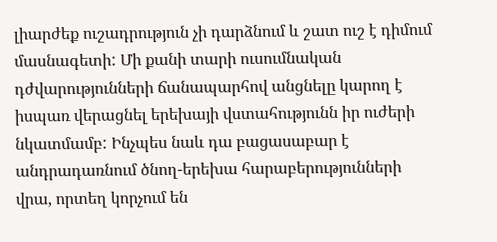լիարժեք ուշադրություն չի դարձնում և շատ ուշ է դիմում մասնագետի: Մի քանի տարի ուսումնական դժվարությունների ճանապարհով անցնելը կարող է իսպառ վերացնել երեխայի վստահությունն իր ուժերի նկատմամբ: Ինչպես նաև դա բացասաբար է անդրադառնում ծնող-երեխա հարաբերությունների վրա, որտեղ կորչում են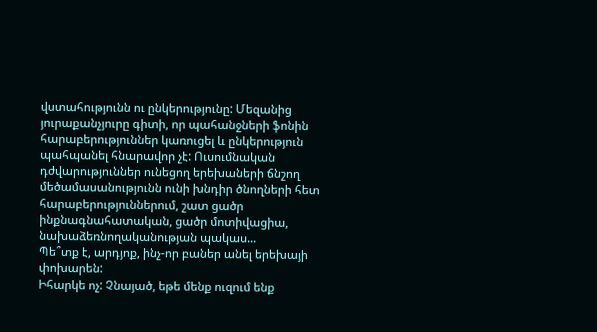վստահությունն ու ընկերությունը: Մեզանից յուրաքանչյուրը գիտի, որ պահանջների ֆոնին հարաբերություններ կառուցել և ընկերություն պահպանել հնարավոր չէ: Ուսումնական դժվարություններ ունեցող երեխաների ճնշող մեծամասանությունն ունի խնդիր ծնողների հետ հարաբերություններում, շատ ցածր ինքնագնահատական, ցածր մոտիվացիա, նախաձեռնողականության պակաս...
Պե՞տք է, արդյոք, ինչ-որ բաներ անել երեխայի փոխարեն:
Իհարկե ոչ: Չնայած, եթե մենք ուզում ենք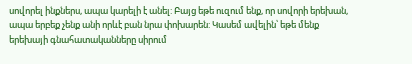սովորել ինքներս, ապա կարելի է անել: Բայց եթե ուզում ենք, որ սովորի երեխան, ապա երբեք չենք անի որևէ բան նրա փոխարեն: Կասեմ ավելին՝ եթե մենք երեխայի գնահատականները սիրում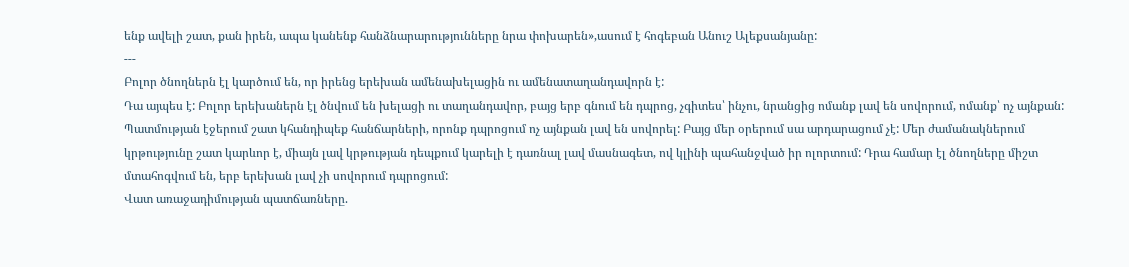ենք ավելի շատ, քան իրեն, ապա կանենք հանձնարարությունները նրա փոխարեն»,ասում է հոգեբան Անուշ Ալեքսանյանը:
---
Բոլոր ծնողներն էլ կարծում են, որ իրենց երեխան ամենախելացին ու ամենատաղանդավորն է:
Դա այպես է: Բոլոր երեխաներն էլ ծնվում են խելացի ու տաղանդավոր, բայց երբ գնում են դպրոց, չգիտես՝ ինչու, նրանցից ոմանք լավ են սովորում, ոմանք՝ ոչ այնքան: Պատմության էջերում շատ կհանդիպեք հանճարների, որոնք դպրոցում ոչ այնքան լավ են սովորել: Բայց մեր օրերում սա արդարացում չէ: Մեր ժամանակներում կրթությունը շատ կարևոր է, միայն լավ կրթության դեպքում կարելի է դառնալ լավ մասնագետ, ով կլինի պահանջված իր ոլորտում: Դրա համար էլ ծնողները միշտ մտահոգվում են, երբ երեխան լավ չի սովորում դպրոցում:
Վատ առաջադիմության պատճառները.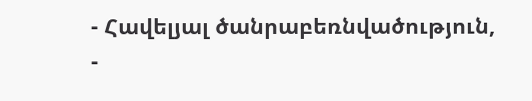- Հավելյալ ծանրաբեռնվածություն,
-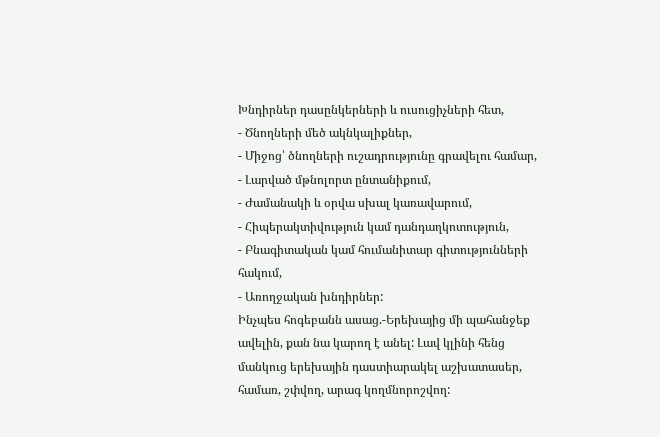Խնդիրներ դասընկերների և ուսուցիչների հետ,
- Ծնողների մեծ ակնկալիքներ,
- Միջոց՝ ծնողների ուշադրությունը գրավելու համար,
- Լարված մթնոլորտ ընտանիքում,
- Ժամանակի և օրվա սխալ կառավարում,
- Հիպերակտիվություն կամ դանդաղկոտություն,
- Բնագիտական կամ հումանիտար գիտությունների հակում,
- Առողջական խնդիրներ:
Ինչպես հոգեբանն ասաց.-Երեխայից մի պահանջեք ավելին, քան նա կարող է անել: Լավ կլինի հենց մանկուց երեխային դաստիարակել աշխատասեր, համառ, շփվող, արագ կողմնորոշվող: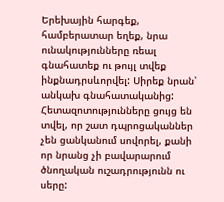Երեխային հարգեք, համբերատար եղեք, նրա ունակությունները ռեալ գնահատեք ու թույլ տվեք ինքնադրսևորվել: Սիրեք նրան՝ անկախ գնահատականից:
Հետազոտությունները ցույց են տվել, որ շատ դպրոցականներ չեն ցանկանում սովորել, քանի որ նրանց չի բավարարում ծնողական ուշադրությունն ու սերը: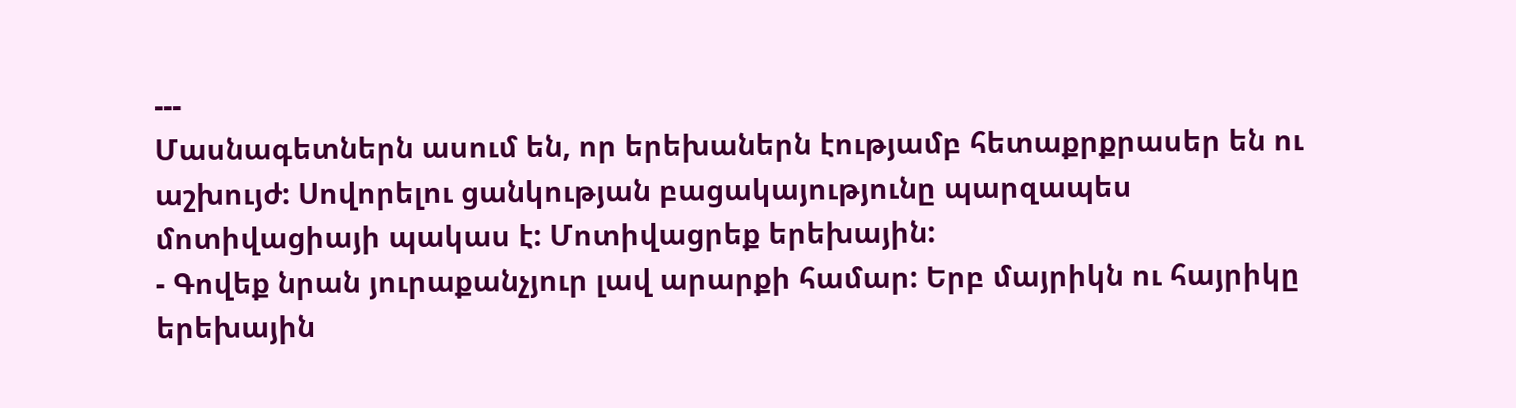---
Մասնագետներն ասում են, որ երեխաներն էությամբ հետաքրքրասեր են ու աշխույժ: Սովորելու ցանկության բացակայությունը պարզապես մոտիվացիայի պակաս է: Մոտիվացրեք երեխային:
- Գովեք նրան յուրաքանչյուր լավ արարքի համար: Երբ մայրիկն ու հայրիկը երեխային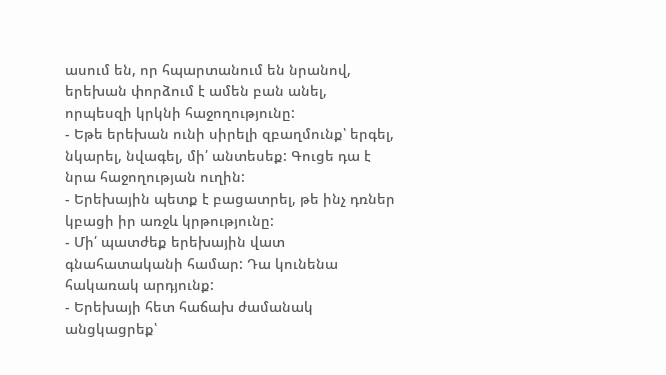ասում են, որ հպարտանում են նրանով, երեխան փորձում է ամեն բան անել, որպեսզի կրկնի հաջողությունը:
- Եթե երեխան ունի սիրելի զբաղմունք՝ երգել, նկարել, նվագել, մի՛ անտեսեք: Գուցե դա է նրա հաջողության ուղին:
- Երեխային պետք է բացատրել, թե ինչ դռներ կբացի իր առջև կրթությունը:
- Մի՛ պատժեք երեխային վատ գնահատականի համար: Դա կունենա հակառակ արդյունք:
- Երեխայի հետ հաճախ ժամանակ անցկացրեք՝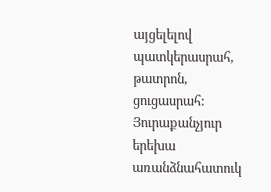այցելելով պատկերասրահ, թատրոն, ցուցասրահ:
Յուրաքանչյուր երեխա առանձնահատուկ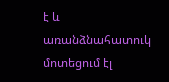է և առանձնահատուկ մոտեցում էլ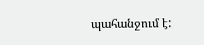պահանջում է: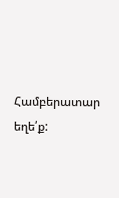Համբերատար եղե՛ք: